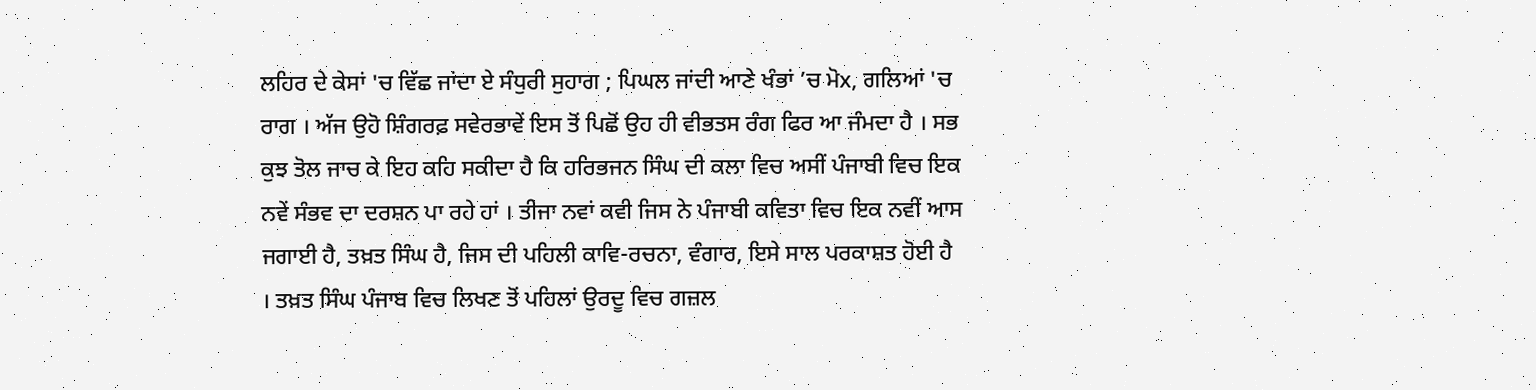ਲਹਿਰ ਦੇ ਕੇਸਾਂ 'ਚ ਵਿੱਛ ਜਾਂਦਾ ਏ ਸੰਧੁਰੀ ਸੁਹਾਗ ; ਪਿਘਲ ਜਾਂਦੀ ਆਣੇ ਖੰਭਾਂ ’ਚ ਮੋx, ਗਲਿਆਂ 'ਚ ਰਾਗ । ਅੱਜ ਉਹੋ ਸ਼ਿੰਗਰਫ਼ ਸਵੇਰਭਾਵੇਂ ਇਸ ਤੋਂ ਪਿਛੋਂ ਉਹ ਹੀ ਵੀਭਤਸ ਰੰਗ ਫਿਰ ਆ ਜੰਮਦਾ ਹੈ । ਸਭ ਕੁਝ ਤੋਲ ਜਾਚ ਕੇ ਇਹ ਕਹਿ ਸਕੀਦਾ ਹੈ ਕਿ ਹਰਿਭਜਨ ਸਿੰਘ ਦੀ ਕਲਾ ਵਿਚ ਅਸੀਂ ਪੰਜਾਬੀ ਵਿਚ ਇਕ ਨਵੇਂ ਸੰਭਵ ਦਾ ਦਰਸ਼ਨ ਪਾ ਰਹੇ ਹਾਂ । ਤੀਜਾ ਨਵਾਂ ਕਵੀ ਜਿਸ ਨੇ ਪੰਜਾਬੀ ਕਵਿਤਾ ਵਿਚ ਇਕ ਨਵੀਂ ਆਸ ਜਗਾਈ ਹੈ, ਤਖ਼ਤ ਸਿੰਘ ਹੈ, ਜਿਸ ਦੀ ਪਹਿਲੀ ਕਾਵਿ-ਰਚਨਾ, ਵੰਗਾਰ, ਇਸੇ ਸਾਲ ਪਰਕਾਸ਼ਤ ਹੋਈ ਹੈ । ਤਖ਼ਤ ਸਿੰਘ ਪੰਜਾਬ ਵਿਚ ਲਿਖਣ ਤੋਂ ਪਹਿਲਾਂ ਉਰਦੂ ਵਿਚ ਗਜ਼ਲ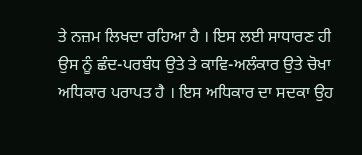ਤੇ ਨਜ਼ਮ ਲਿਖਦਾ ਰਹਿਆ ਹੈ । ਇਸ ਲਈ ਸਾਧਾਰਣ ਹੀ ਉਸ ਨੂੰ ਛੰਦ-ਪਰਬੰਧ ਉਤੇ ਤੇ ਕਾਵਿ-ਅਲੰਕਾਰ ਉਤੇ ਚੋਖਾ ਅਧਿਕਾਰ ਪਰਾਪਤ ਹੈ । ਇਸ ਅਧਿਕਾਰ ਦਾ ਸਦਕਾ ਉਹ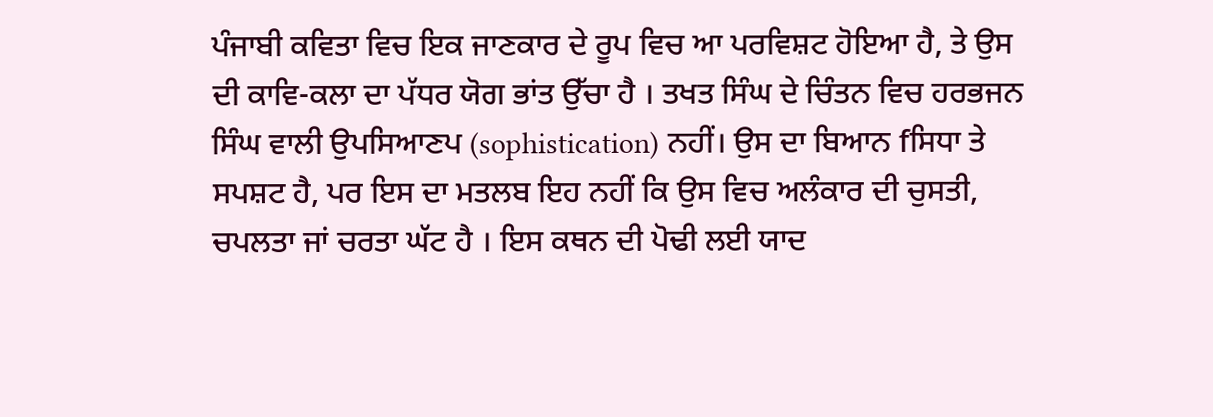ਪੰਜਾਬੀ ਕਵਿਤਾ ਵਿਚ ਇਕ ਜਾਣਕਾਰ ਦੇ ਰੂਪ ਵਿਚ ਆ ਪਰਵਿਸ਼ਟ ਹੋਇਆ ਹੈ, ਤੇ ਉਸ ਦੀ ਕਾਵਿ-ਕਲਾ ਦਾ ਪੱਧਰ ਯੋਗ ਭਾਂਤ ਉੱਚਾ ਹੈ । ਤਖਤ ਸਿੰਘ ਦੇ ਚਿੰਤਨ ਵਿਚ ਹਰਭਜਨ ਸਿੰਘ ਵਾਲੀ ਉਪਸਿਆਣਪ (sophistication) ਨਹੀਂ। ਉਸ ਦਾ ਬਿਆਨ fਸਿਧਾ ਤੇ ਸਪਸ਼ਟ ਹੈ, ਪਰ ਇਸ ਦਾ ਮਤਲਬ ਇਹ ਨਹੀਂ ਕਿ ਉਸ ਵਿਚ ਅਲੰਕਾਰ ਦੀ ਚੁਸਤੀ, ਚਪਲਤਾ ਜਾਂ ਚਰਤਾ ਘੱਟ ਹੈ । ਇਸ ਕਥਨ ਦੀ ਪੋਢੀ ਲਈ ਯਾਦ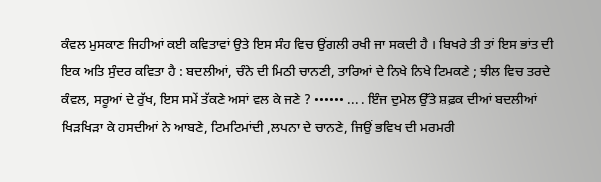ਕੰਵਲ ਮੁਸਕਾਣ ਜਿਹੀਆਂ ਕਈ ਕਵਿਤਾਵਾਂ ਉਤੇ ਇਸ ਸੰਹ ਵਿਚ ਉਂਗਲੀ ਰਖੀ ਜਾ ਸਕਦੀ ਹੈ । ਬਿਖਰੇ ਤੀ ਤਾਂ ਇਸ ਭਾਂਤ ਦੀ ਇਕ ਅਤਿ ਸੁੰਦਰ ਕਵਿਤਾ ਹੈ : ਬਦਲੀਆਂ, ਚੰਨੇ ਦੀ ਮਿਠੀ ਚਾਨਣੀ, ਤਾਰਿਆਂ ਦੇ ਨਿਖੇ ਨਿਖੇ ਟਿਮਕਣੇ ; ਝੀਲ ਵਿਚ ਤਰਦੇ ਕੰਵਲ, ਸਰੂਆਂ ਦੇ ਰੁੱਖ, ਇਸ ਸਮੇਂ ਤੱਕਣੇ ਅਸਾਂ ਵਲ ਕੇ ਜਣੇ ? •••••• ... . ਇੰਜ ਦੁਮੇਲ ਉੱਤੇ ਸ਼ਫ਼ਕ ਦੀਆਂ ਬਦਲੀਆਂ ਖਿੜਖਿੜਾ ਕੇ ਹਸਦੀਆਂ ਨੇ ਆਬਣੇ, ਟਿਮਟਿਮਾਂਦੀ ,ਲਪਨਾ ਦੇ ਚਾਨਣੇ, ਜਿਉਂ ਭਵਿਖ ਦੀ ਮਰਮਰੀ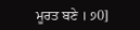ਮੂਰਤ ਬਣੇ । ੭0]